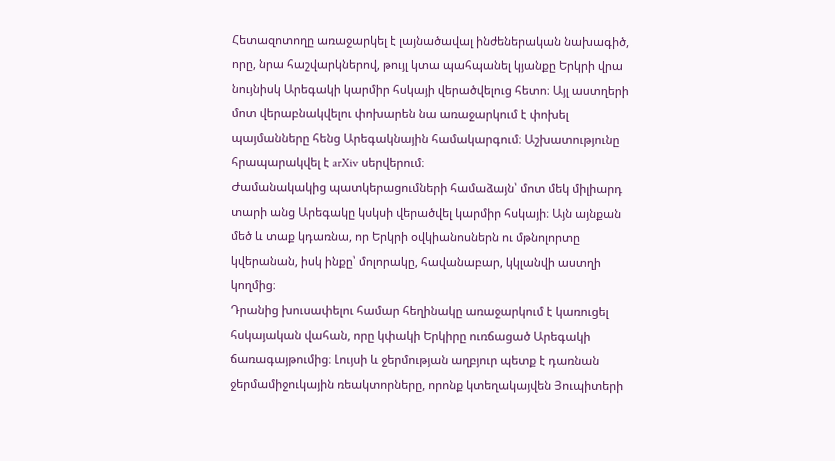Հետազոտողը առաջարկել է լայնածավալ ինժեներական նախագիծ, որը, նրա հաշվարկներով, թույլ կտա պահպանել կյանքը Երկրի վրա նույնիսկ Արեգակի կարմիր հսկայի վերածվելուց հետո։ Այլ աստղերի մոտ վերաբնակվելու փոխարեն նա առաջարկում է փոխել պայմանները հենց Արեգակնային համակարգում։ Աշխատությունը հրապարակվել է arXiv սերվերում։
Ժամանակակից պատկերացումների համաձայն՝ մոտ մեկ միլիարդ տարի անց Արեգակը կսկսի վերածվել կարմիր հսկայի։ Այն այնքան մեծ և տաք կդառնա, որ Երկրի օվկիանոսներն ու մթնոլորտը կվերանան, իսկ ինքը՝ մոլորակը, հավանաբար, կկլանվի աստղի կողմից։
Դրանից խուսափելու համար հեղինակը առաջարկում է կառուցել հսկայական վահան, որը կփակի Երկիրը ուռճացած Արեգակի ճառագայթումից։ Լույսի և ջերմության աղբյուր պետք է դառնան ջերմամիջուկային ռեակտորները, որոնք կտեղակայվեն Յուպիտերի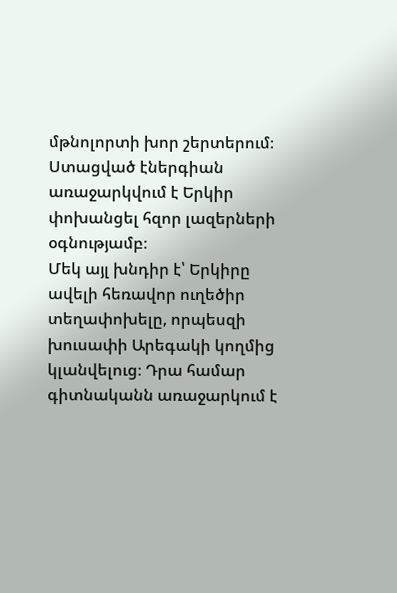մթնոլորտի խոր շերտերում։ Ստացված էներգիան առաջարկվում է Երկիր փոխանցել հզոր լազերների օգնությամբ։
Մեկ այլ խնդիր է՝ Երկիրը ավելի հեռավոր ուղեծիր տեղափոխելը, որպեսզի խուսափի Արեգակի կողմից կլանվելուց։ Դրա համար գիտնականն առաջարկում է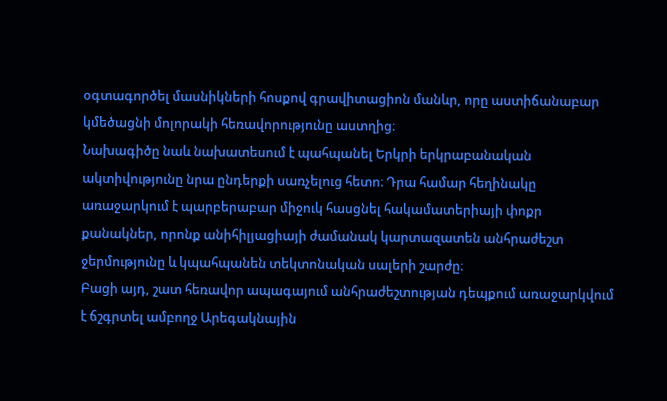օգտագործել մասնիկների հոսքով գրավիտացիոն մանևր, որը աստիճանաբար կմեծացնի մոլորակի հեռավորությունը աստղից։
Նախագիծը նաև նախատեսում է պահպանել Երկրի երկրաբանական ակտիվությունը նրա ընդերքի սառչելուց հետո։ Դրա համար հեղինակը առաջարկում է պարբերաբար միջուկ հասցնել հակամատերիայի փոքր քանակներ, որոնք անիհիլյացիայի ժամանակ կարտազատեն անհրաժեշտ ջերմությունը և կպահպանեն տեկտոնական սալերի շարժը։
Բացի այդ, շատ հեռավոր ապագայում անհրաժեշտության դեպքում առաջարկվում է ճշգրտել ամբողջ Արեգակնային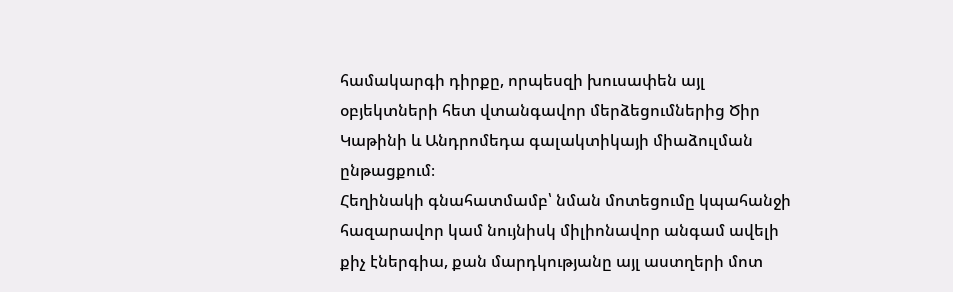համակարգի դիրքը, որպեսզի խուսափեն այլ օբյեկտների հետ վտանգավոր մերձեցումներից Ծիր Կաթինի և Անդրոմեդա գալակտիկայի միաձուլման ընթացքում։
Հեղինակի գնահատմամբ՝ նման մոտեցումը կպահանջի հազարավոր կամ նույնիսկ միլիոնավոր անգամ ավելի քիչ էներգիա, քան մարդկությանը այլ աստղերի մոտ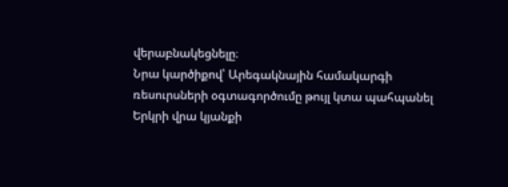վերաբնակեցնելը։
Նրա կարծիքով՝ Արեգակնային համակարգի ռեսուրսների օգտագործումը թույլ կտա պահպանել Երկրի վրա կյանքի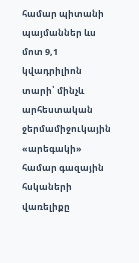համար պիտանի պայմաններ ևս մոտ 9,1 կվադրիլիոն տարի՝ մինչև արհեստական ջերմամիջուկային «արեգակի» համար գազային հսկաների վառելիքը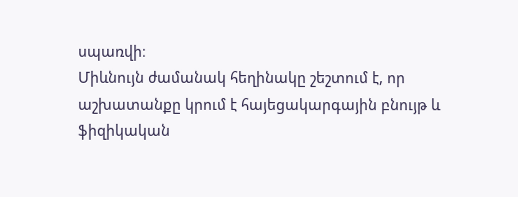սպառվի։
Միևնույն ժամանակ հեղինակը շեշտում է, որ աշխատանքը կրում է հայեցակարգային բնույթ և ֆիզիկական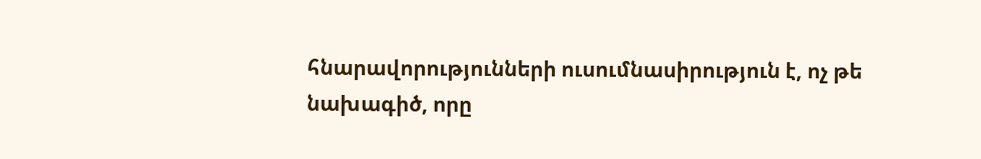հնարավորությունների ուսումնասիրություն է, ոչ թե նախագիծ, որը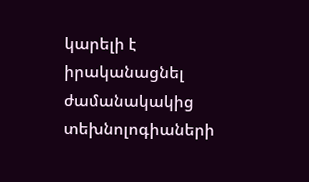կարելի է իրականացնել ժամանակակից տեխնոլոգիաների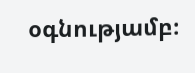օգնությամբ։